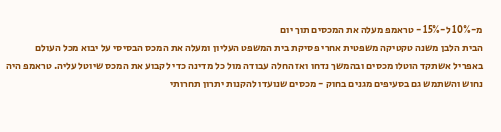מ-10% ל-15% - טראמפ מעלה את המכסים תוך יום
הבית הלבן משנה טקטיקה משפטית אחרי פסיקת בית המשפט העליון ומעלה את המכס הבסיסי על יבוא מכל העולם
באפריל אשתקד הוטלו מכסים ובהמשך נדחו ואז החלה עבודה מול כל מדינה כדי לקבוע את המכס שיוטל עליה. טראמפ היה נחוש והשתמש גם בסעיפים מגנים בחוק - מכסים שנועדו להקנות יתרון תחרותי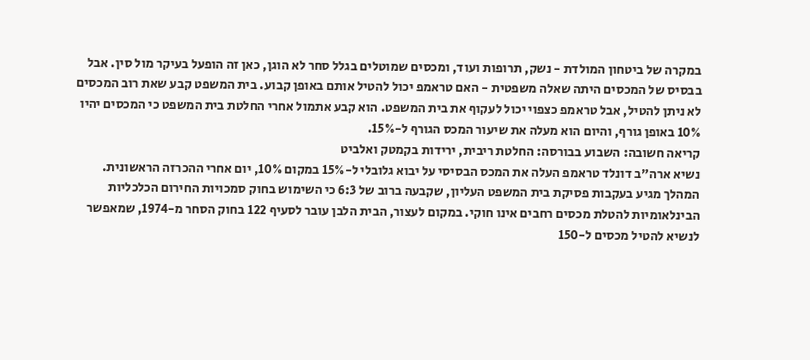במקרה של ביטחון המולדת - נשק, תרופות ועוד, ומכסים שמוטלים בגלל סחר לא הוגן, כאן זה הופעל בעיקר מול סין. אבל בבסיס של המכסים היתה שאלה משפטית - האם טראמפ יכול להטיל אותם באופן קבוע. בית המשפט קבע שאת רוב המכסים לא ניתן להטיל, אבל טראמפ כצפוי יכול לעקוף את בית המשפט. הוא קבע אתמול אחרי החלטת בית המשפט כי המכסים יהיו 10% באופן גורף, והיום הוא מעלה את שיעור המכס הגורף ל-15%.
קריאה חשובה: השבוע בבורסה: החלטת ריבית, ירידות בקמטק ואלביט
נשיא ארה"ב דונלד טראמפ העלה את המכס הבסיסי על יבוא גלובלי ל-15% במקום 10%, יום אחרי ההכרזה הראשונית. המהלך מגיע בעקבות פסיקת בית המשפט העליון, שקבעה ברוב של 6:3 כי השימוש בחוק סמכויות החירום הכלכליות הבינלאומיות להטלת מכסים רחבים אינו חוקי. במקום לעצור, הבית הלבן עובר לסעיף 122 בחוק הסחר מ-1974, שמאפשר לנשיא להטיל מכסים ל-150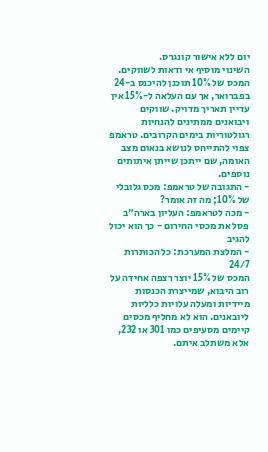יום ללא אישור קונגרס.
השינוי מוסיף אי ודאות לשווקים. המכס של 10% תוכנן להיכנס ב-24 בפברואר, אך עם העלאה ל-15% אין עדיין תאריך מדויק. שווקים ויבואנים ממתינים להנחיות רגולטוריות בימים הקרובים. טראמפ צפוי להתייחס לנושא בנאום מצב האומה, שם ייתכן שייתן איתותים נוספים.
- התגובה של טראמפ: מכס גלובלי של 10%; מה זה אומר?
- מכה לטראמפ: העליון בארה״ב פסל את מכסי החירום - כך הוא יכול להגיב
- המלצת המערכת: כל הכותרות 24/7
המכס של 15% יוצר רצפה אחידה על רוב היבוא, שמייצרת הכנסות מיידיות ומעלה עלויות כלליות ליובאנים. הוא לא מחליף מכסים קיימים מסעיפים כמו 301 או 232, אלא משתלב איתם.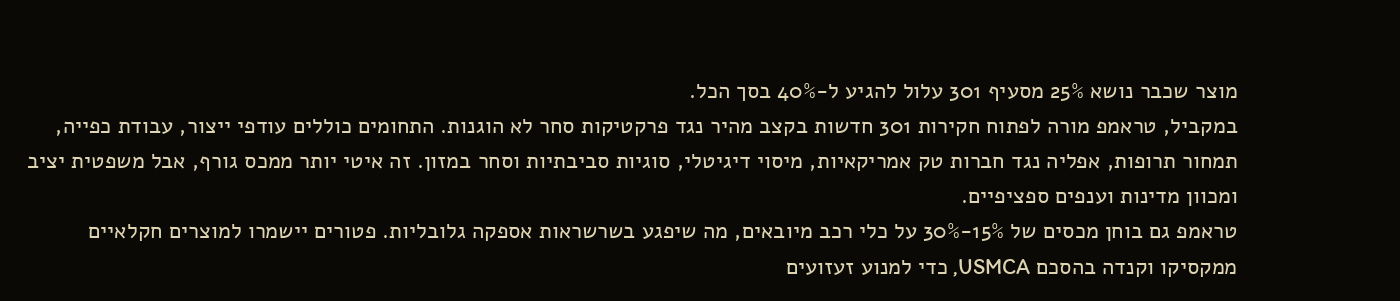מוצר שכבר נושא 25% מסעיף 301 עלול להגיע ל-40% בסך הכל.
במקביל, טראמפ מורה לפתוח חקירות 301 חדשות בקצב מהיר נגד פרקטיקות סחר לא הוגנות. התחומים כוללים עודפי ייצור, עבודת כפייה, תמחור תרופות, אפליה נגד חברות טק אמריקאיות, מיסוי דיגיטלי, סוגיות סביבתיות וסחר במזון. זה איטי יותר ממכס גורף, אבל משפטית יציב ומכוון מדינות וענפים ספציפיים.
טראמפ גם בוחן מכסים של 15%-30% על כלי רכב מיובאים, מה שיפגע בשרשראות אספקה גלובליות. פטורים יישמרו למוצרים חקלאיים ממקסיקו וקנדה בהסכם USMCA, כדי למנוע זעזועים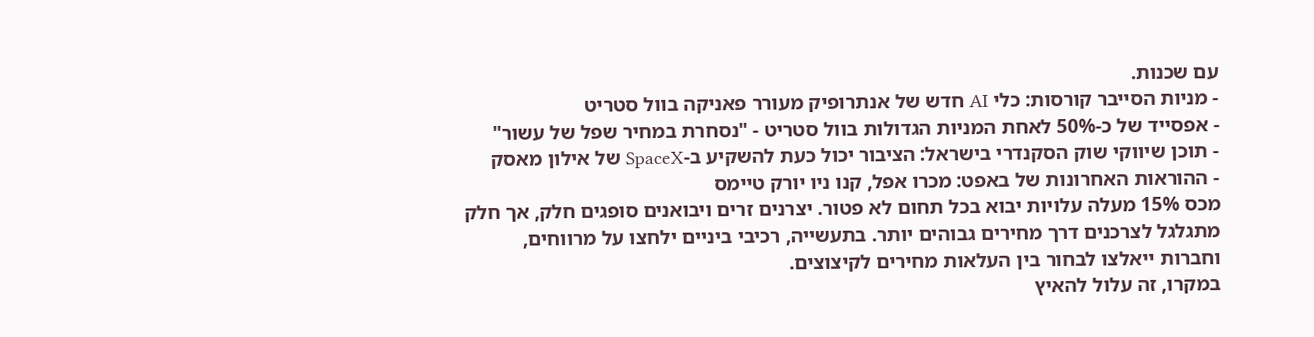עם שכנות.
- מניות הסייבר קורסות: כלי AI חדש של אנתרופיק מעורר פאניקה בוול סטריט
- אפסייד של כ-50% לאחת המניות הגדולות בוול סטריט - "נסחרת במחיר שפל של עשור"
- תוכן שיווקי שוק הסקנדרי בישראל: הציבור יכול כעת להשקיע ב-SpaceX של אילון מאסק
- ההוראות האחרונות של באפט: מכרו אפל, קנו ניו יורק טיימס
מכס 15% מעלה עלויות יבוא בכל תחום לא פטור. יצרנים זרים ויבואנים סופגים חלק, אך חלק מתגלגל לצרכנים דרך מחירים גבוהים יותר. בתעשייה, רכיבי ביניים ילחצו על מרווחים, וחברות ייאלצו לבחור בין העלאות מחירים לקיצוצים.
במקרו, זה עלול להאיץ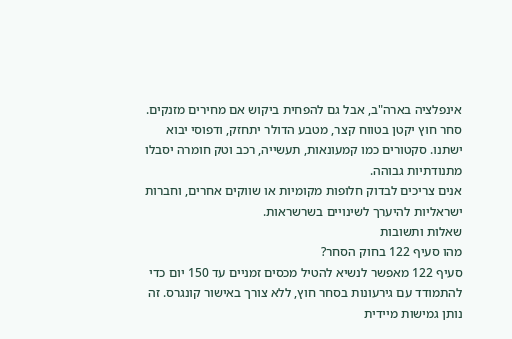אינפלציה בארה"ב, אבל גם להפחית ביקוש אם מחירים מזנקים. סחר חוץ יקטן בטווח קצר, מטבע הדולר יתחזק, ודפוסי יבוא ישתנו. סקטורים כמו קמעונאות, תעשייה, רכב וטק חומרה יסבלו מתנודתיות גבוהה.
אנים צריכים לבדוק חלופות מקומיות או שווקים אחרים, וחברות ישראליות להיערך לשינויים בשרשראות.
שאלות ותשובות
מהו סעיף 122 בחוק הסחר?
סעיף 122 מאפשר לנשיא להטיל מכסים זמניים עד 150 יום כדי להתמודד עם גירעונות בסחר חוץ, ללא צורך באישור קונגרס. זה נותן גמישות מיידית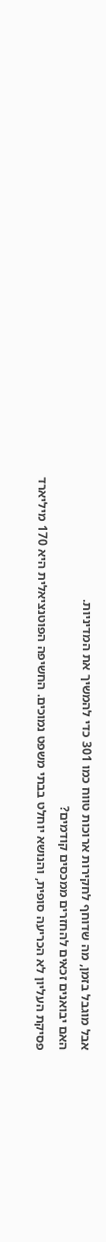אבל מוגבל בזמן, מה שדוחף לחקירות ארוכות טווח כמו 301 כדי להמשיך את המדיניות.
האם יבואנים זכאים להחזרים ממכסים קודמים?
פסיקת העליון לא הכריעה סופית, והנושא יוחלט בבתי משפט נמוכים. החשיפה הפוטנציאלית היא 170 מיליארד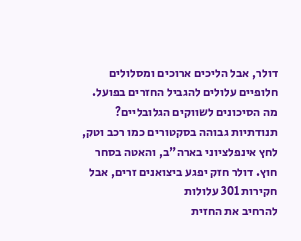דולר, אבל הליכים ארוכים ומסלולים חלופיים עלולים להגביל החזרים בפועל.
מה הסיכונים לשווקים הגלובליים?
תנודתיות גבוהה בסקטורים כמו רכב וטק, לחץ אינפלציוני בארה"ב, והאטה בסחר חוץ. דולר חזק יפגע ביצואנים זרים, אבל חקירות 301 עלולות
להרחיב את החזית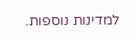למדינות נוספות.